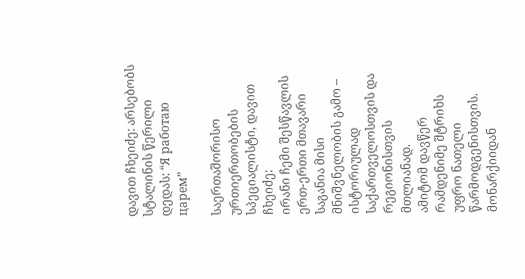დავით ჩხეიძე: არსებობს სტალინის წერილი დედას: “Я работаю царем”

საერთაშორისო ურთიერთობების სპეციალისტი, დავით ჩხეიძე:
ირანი ჩემი შესწავლის ერთ-ერთი მთავარი საგანია მისი მნიშვნელობის გამო – ისტორიულად საქართველოსთვის და რეგიონისთვის მთლიანად.
ამიტომ დავწერ რამდენიმე შტრიხს უფრო ნათელი წარმოდგენისთვის.
მონარქიიდან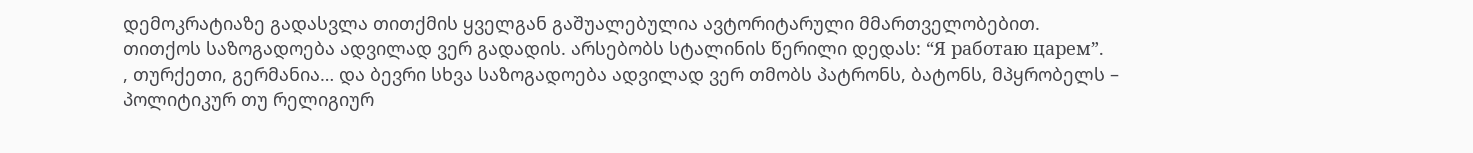დემოკრატიაზე გადასვლა თითქმის ყველგან გაშუალებულია ავტორიტარული მმართველობებით.
თითქოს საზოგადოება ადვილად ვერ გადადის. არსებობს სტალინის წერილი დედას: “Я работаю царем”.
, თურქეთი, გერმანია… და ბევრი სხვა საზოგადოება ადვილად ვერ თმობს პატრონს, ბატონს, მპყრობელს – პოლიტიკურ თუ რელიგიურ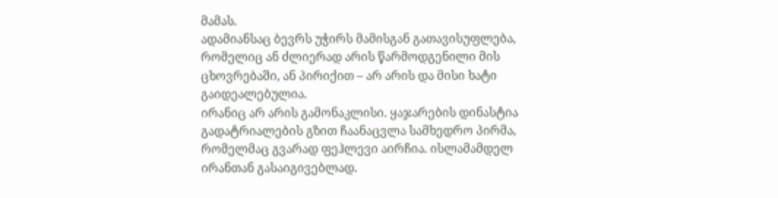მამას.
ადამიანსაც ბევრს უჭირს მამისგან გათავისუფლება, რომელიც ან ძლიერად არის წარმოდგენილი მის ცხოვრებაში, ან პირიქით – არ არის და მისი ხატი გაიდეალებულია.
ირანიც არ არის გამონაკლისი. ყაჯარების დინასტია გადატრიალების გზით ჩაანაცვლა სამხედრო პირმა, რომელმაც გვარად ფეჰლევი აირჩია. ისლამამდელ ირანთან გასაიგივებლად.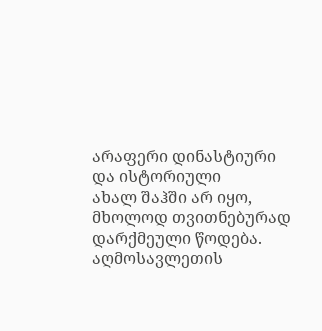არაფერი დინასტიური და ისტორიული
ახალ შაჰში არ იყო, მხოლოდ თვითნებურად დარქმეული წოდება.
აღმოსავლეთის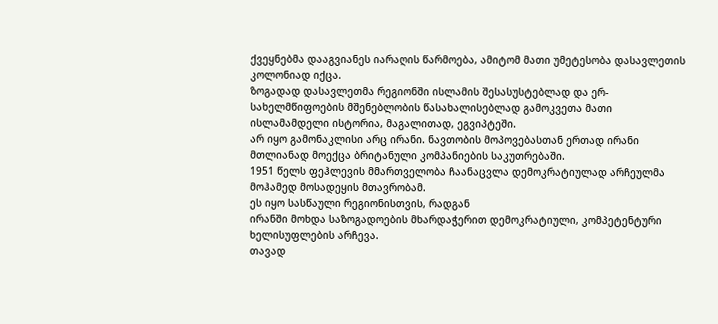ქვეყნებმა დააგვიანეს იარაღის წარმოება, ამიტომ მათი უმეტესობა დასავლეთის კოლონიად იქცა.
ზოგადად დასავლეთმა რეგიონში ისლამის შესასუსტებლად და ერ-სახელმწიფოების მშენებლობის წასახალისებლად გამოკვეთა მათი ისლამამდელი ისტორია, მაგალითად, ეგვიპტეში.
არ იყო გამონაკლისი არც ირანი. ნავთობის მოპოვებასთან ერთად ირანი მთლიანად მოექცა ბრიტანული კომპანიების საკუთრებაში.
1951 წელს ფეჰლევის მმართველობა ჩაანაცვლა დემოკრატიულად არჩეულმა მოჰამედ მოსადეყის მთავრობამ.
ეს იყო სასწაული რეგიონისთვის, რადგან
ირანში მოხდა საზოგადოების მხარდაჭერით დემოკრატიული, კომპეტენტური ხელისუფლების არჩევა.
თავად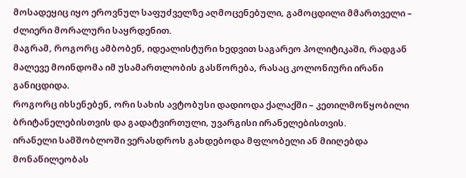მოსადეყიც იყო ეროვნულ საფუძველზე აღმოცენებული, გამოცდილი მმართველი – ძლიერი მორალური საყრდენით.
მაგრამ, როგორც ამბობენ, იდეალისტური ხედვით საგარეო პოლიტიკაში, რადგან მალევე მოინდომა იმ უსამართლობის გასწორება, რასაც კოლონიური ირანი განიცდიდა.
როგორც იხსენებენ, ორი სახის ავტობუსი დადიოდა ქალაქში – კეთილმოწყობილი ბრიტანელებისთვის და გადატვირთული, უვარგისი ირანელებისთვის.
ირანელი სამშობლოში ვერასდროს გახდებოდა მფლობელი ან მიიღებდა მონაწილეობას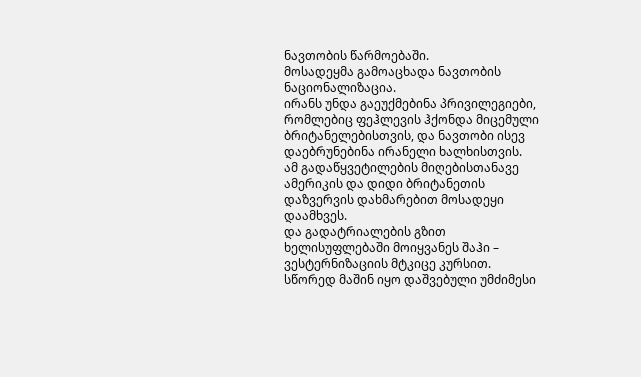ნავთობის წარმოებაში.
მოსადეყმა გამოაცხადა ნავთობის ნაციონალიზაცია.
ირანს უნდა გაეუქმებინა პრივილეგიები, რომლებიც ფეჰლევის ჰქონდა მიცემული ბრიტანელებისთვის, და ნავთობი ისევ დაებრუნებინა ირანელი ხალხისთვის.
ამ გადაწყვეტილების მიღებისთანავე ამერიკის და დიდი ბრიტანეთის დაზვერვის დახმარებით მოსადეყი დაამხვეს.
და გადატრიალების გზით ხელისუფლებაში მოიყვანეს შაჰი – ვესტერნიზაციის მტკიცე კურსით.
სწორედ მაშინ იყო დაშვებული უმძიმესი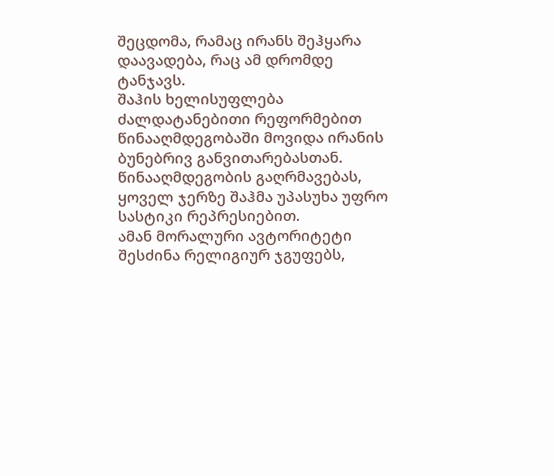შეცდომა, რამაც ირანს შეჰყარა დაავადება, რაც ამ დრომდე ტანჯავს.
შაჰის ხელისუფლება ძალდატანებითი რეფორმებით წინააღმდეგობაში მოვიდა ირანის ბუნებრივ განვითარებასთან.
წინააღმდეგობის გაღრმავებას, ყოველ ჯერზე შაჰმა უპასუხა უფრო სასტიკი რეპრესიებით.
ამან მორალური ავტორიტეტი შესძინა რელიგიურ ჯგუფებს,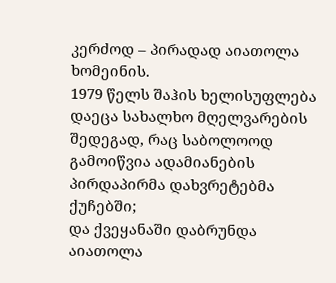კერძოდ – პირადად აიათოლა ხომეინის.
1979 წელს შაჰის ხელისუფლება დაეცა სახალხო მღელვარების შედეგად, რაც საბოლოოდ გამოიწვია ადამიანების პირდაპირმა დახვრეტებმა ქუჩებში;
და ქვეყანაში დაბრუნდა აიათოლა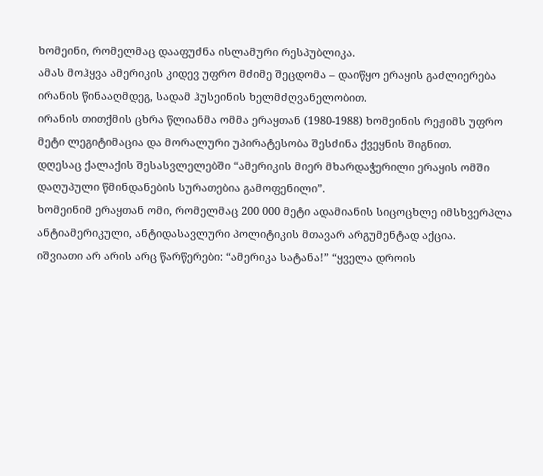ხომეინი, რომელმაც დააფუძნა ისლამური რესპუბლიკა.
ამას მოჰყვა ამერიკის კიდევ უფრო მძიმე შეცდომა – დაიწყო ერაყის გაძლიერება ირანის წინააღმდეგ, სადამ ჰუსეინის ხელმძღვანელობით.
ირანის თითქმის ცხრა წლიანმა ომმა ერაყთან (1980-1988) ხომეინის რეჟიმს უფრო მეტი ლეგიტიმაცია და მორალური უპირატესობა შესძინა ქვეყნის შიგნით.
დღესაც ქალაქის შესასვლელებში “ამერიკის მიერ მხარდაჭერილი ერაყის ომში დაღუპული წმინდანების სურათებია გამოფენილი”.
ხომეინიმ ერაყთან ომი, რომელმაც 200 000 მეტი ადამიანის სიცოცხლე იმსხვერპლა ანტიამერიკული, ანტიდასავლური პოლიტიკის მთავარ არგუმენტად აქცია.
იშვიათი არ არის არც წარწერები: “ამერიკა სატანა!” “ყველა დროის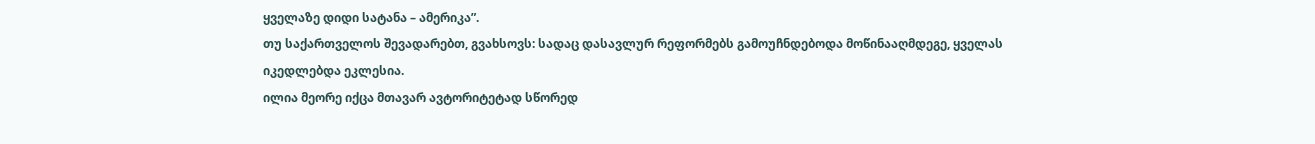ყველაზე დიდი სატანა – ამერიკა”.
თუ საქართველოს შევადარებთ, გვახსოვს: სადაც დასავლურ რეფორმებს გამოუჩნდებოდა მოწინააღმდეგე, ყველას იკედლებდა ეკლესია.
ილია მეორე იქცა მთავარ ავტორიტეტად სწორედ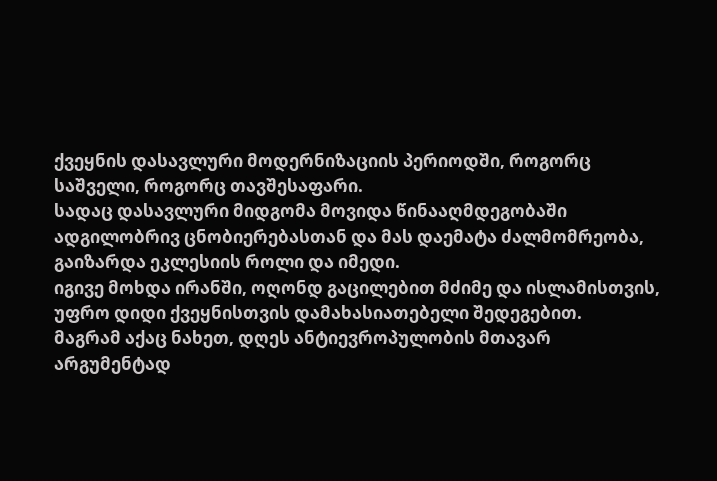ქვეყნის დასავლური მოდერნიზაციის პერიოდში, როგორც საშველი, როგორც თავშესაფარი.
სადაც დასავლური მიდგომა მოვიდა წინააღმდეგობაში ადგილობრივ ცნობიერებასთან და მას დაემატა ძალმომრეობა, გაიზარდა ეკლესიის როლი და იმედი.
იგივე მოხდა ირანში, ოღონდ გაცილებით მძიმე და ისლამისთვის, უფრო დიდი ქვეყნისთვის დამახასიათებელი შედეგებით.
მაგრამ აქაც ნახეთ, დღეს ანტიევროპულობის მთავარ არგუმენტად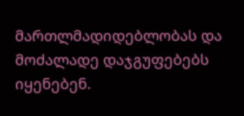მართლმადიდებლობას და მოძალადე დაჯგუფებებს იყენებენ.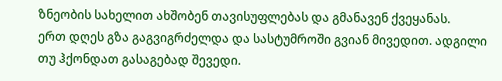ზნეობის სახელით ახშობენ თავისუფლებას და გმანავენ ქვეყანას.
ერთ დღეს გზა გაგვიგრძელდა და სასტუმროში გვიან მივედით. ადგილი თუ ჰქონდათ გასაგებად შევედი.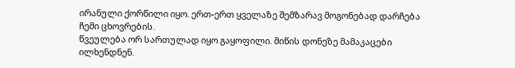ირანული ქორწილი იყო. ერთ-ერთ ყველაზე შემზარავ მოგონებად დარჩება ჩემი ცხოვრების.
წვეულება ორ სართულად იყო გაყოფილი. მიწის დონეზე მამაკაცები ილხენდნენ.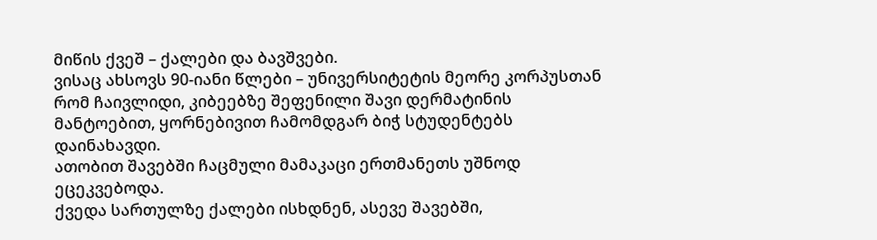მიწის ქვეშ – ქალები და ბავშვები.
ვისაც ახსოვს 90-იანი წლები – უნივერსიტეტის მეორე კორპუსთან რომ ჩაივლიდი, კიბეებზე შეფენილი შავი დერმატინის მანტოებით, ყორნებივით ჩამომდგარ ბიჭ სტუდენტებს დაინახავდი.
ათობით შავებში ჩაცმული მამაკაცი ერთმანეთს უშნოდ ეცეკვებოდა.
ქვედა სართულზე ქალები ისხდნენ, ასევე შავებში,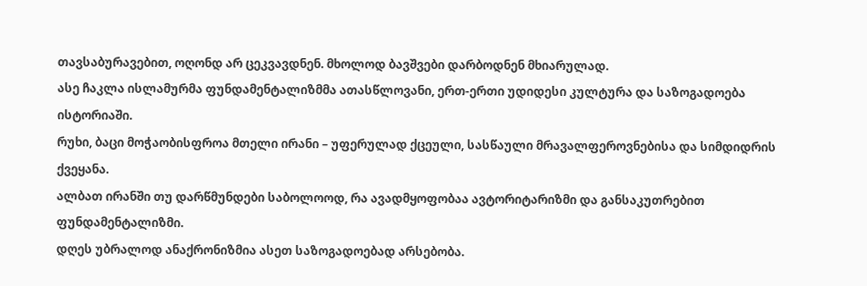თავსაბურავებით, ოღონდ არ ცეკვავდნენ. მხოლოდ ბავშვები დარბოდნენ მხიარულად.
ასე ჩაკლა ისლამურმა ფუნდამენტალიზმმა ათასწლოვანი, ერთ-ერთი უდიდესი კულტურა და საზოგადოება ისტორიაში.
რუხი, ბაცი მოჭაობისფროა მთელი ირანი – უფერულად ქცეული, სასწაული მრავალფეროვნებისა და სიმდიდრის ქვეყანა.
ალბათ ირანში თუ დარწმუნდები საბოლოოდ, რა ავადმყოფობაა ავტორიტარიზმი და განსაკუთრებით ფუნდამენტალიზმი.
დღეს უბრალოდ ანაქრონიზმია ასეთ საზოგადოებად არსებობა.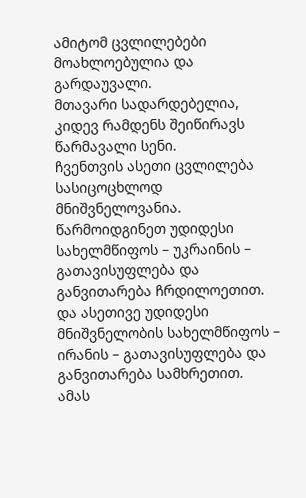ამიტომ ცვლილებები მოახლოებულია და გარდაუვალი.
მთავარი სადარდებელია, კიდევ რამდენს შეიწირავს წარმავალი სენი.
ჩვენთვის ასეთი ცვლილება სასიცოცხლოდ მნიშვნელოვანია.
წარმოიდგინეთ უდიდესი სახელმწიფოს – უკრაინის – გათავისუფლება და განვითარება ჩრდილოეთით.
და ასეთივე უდიდესი მნიშვნელობის სახელმწიფოს – ირანის – გათავისუფლება და განვითარება სამხრეთით.
ამას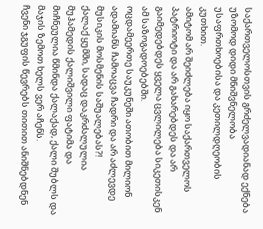საქართველოსთვის გრძელვადიანად ექნება უზომოდ დიდი მნიშვნელობა უსაფრთხოებისა და კეთილდღეობის კუთხით.
ამიტომ არ შეიძლება იყო საქართველოს პატრიოტი და არ გახარებდეს და არ გაიმედებდეს ყველა ცვლილება სიკეთისკენ ამ საზოგადოებებში.
ოცდამეერთე საუკუნეში ათობით მილიონ ადამიანს ჩამოაცვა ჩადრი და არ აძლევდე მუსიკის მოსმენის საშუალებას?!
ქალაქ ყუმში, სადაც დაკრძალულია მუჰამედის ქალიშვილი ფატიმა და მიჩნეულია წმინდა ქალაქად, ქალი შუბლს და მაჯის ზემოთ ხელს ვერ აჩენს.
ჩვენი ჯგუფის წევრებს თითით ანიშნებდნენ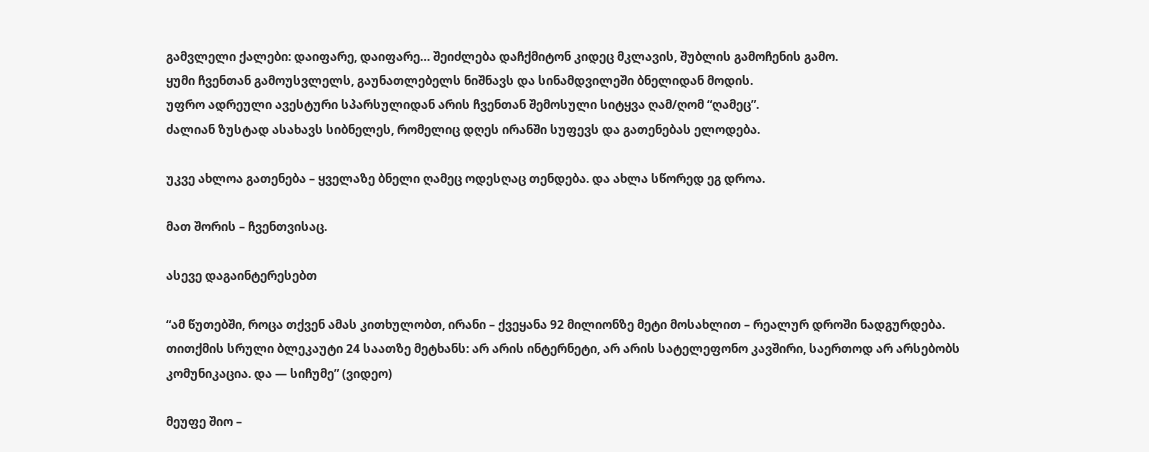გამვლელი ქალები: დაიფარე, დაიფარე… შეიძლება დაჩქმიტონ კიდეც მკლავის, შუბლის გამოჩენის გამო.
ყუმი ჩვენთან გამოუსვლელს, გაუნათლებელს ნიშნავს და სინამდვილეში ბნელიდან მოდის.
უფრო ადრეული ავესტური სპარსულიდან არის ჩვენთან შემოსული სიტყვა ღამ/ღომ “ღამეც”.
ძალიან ზუსტად ასახავს სიბნელეს, რომელიც დღეს ირანში სუფევს და გათენებას ელოდება.

უკვე ახლოა გათენება – ყველაზე ბნელი ღამეც ოდესღაც თენდება. და ახლა სწორედ ეგ დროა.

მათ შორის – ჩვენთვისაც.

ასევე დაგაინტერესებთ

“ამ წუთებში, როცა თქვენ ამას კითხულობთ, ირანი – ქვეყანა 92 მილიონზე მეტი მოსახლით – რეალურ დროში ნადგურდება. თითქმის სრული ბლეკაუტი 24 საათზე მეტხანს: არ არის ინტერნეტი, არ არის სატელეფონო კავშირი, საერთოდ არ არსებობს კომუნიკაცია. და — სიჩუმე” (ვიდეო)

მეუფე შიო –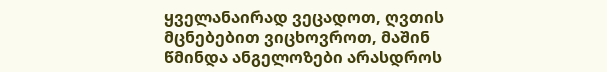ყველანაირად ვეცადოთ, ღვთის მცნებებით ვიცხოვროთ, მაშინ წმინდა ანგელოზები არასდროს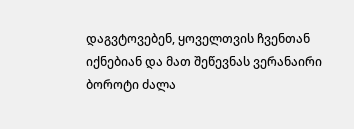დაგვტოვებენ, ყოველთვის ჩვენთან იქნებიან და მათ შეწევნას ვერანაირი ბოროტი ძალა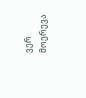ვერ მოერევა